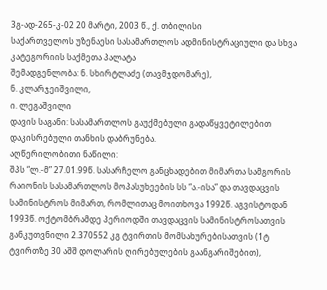3გ-ად-265-კ-02 20 მარტი, 2003 წ., ქ. თბილისი
საქართველოს უზენაესი სასამართლოს ადმინისტრაციული და სხვა კატეგორიის საქმეთა პალატა
შემადგენლობა: ნ. სხირტლაძე (თავმჯდომარე),
ნ. კლარჯეიშვილი,
ი. ლეგაშვილი
დავის საგანი: სასამართლოს გაუქმებული გადაწყვეტილებით დაკისრებული თანხის დაბრუნება.
აღწერილობითი ნაწილი:
შპს “ლ.-მ” 27.01.99წ. სასარჩელო განცხადებით მიმართა სამგორის რაიონის სასამართლოს მოპასუხეების სს “ა.-ისა” და თავდაცვის სამინისტროს მიმართ, რომლითაც მოითხოვა 1992წ. აგვისტოდან 1993წ. ოქტომბრამდე პერიოდში თავდაცვის სამინისტროსათვის განკუთვნილი 2.370552 კგ ტვირთის მომსახურებისათვის (1ტ ტვირთზე 30 აშშ დოლარის ღირებულების გაანგარიშებით),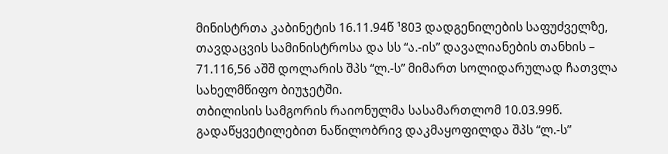მინისტრთა კაბინეტის 16.11.94წ ¹803 დადგენილების საფუძველზე, თავდაცვის სამინისტროსა და სს “ა.-ის” დავალიანების თანხის – 71.116,56 აშშ დოლარის შპს “ლ.-ს” მიმართ სოლიდარულად ჩათვლა სახელმწიფო ბიუჯეტში.
თბილისის სამგორის რაიონულმა სასამართლომ 10.03.99წ. გადაწყვეტილებით ნაწილობრივ დაკმაყოფილდა შპს “ლ.-ს”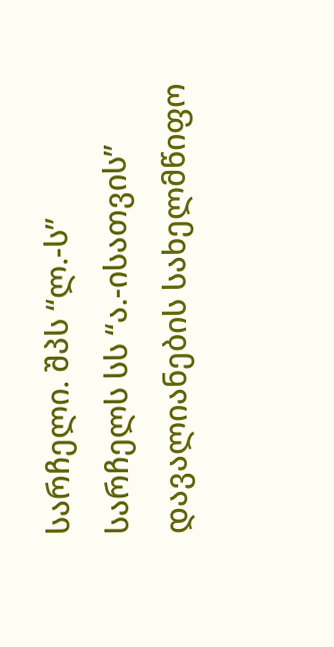სარჩელი. შპს “ლ.-ს” სარჩელს სს “ა.-ისათვის” დავალიანების სახელმწიფო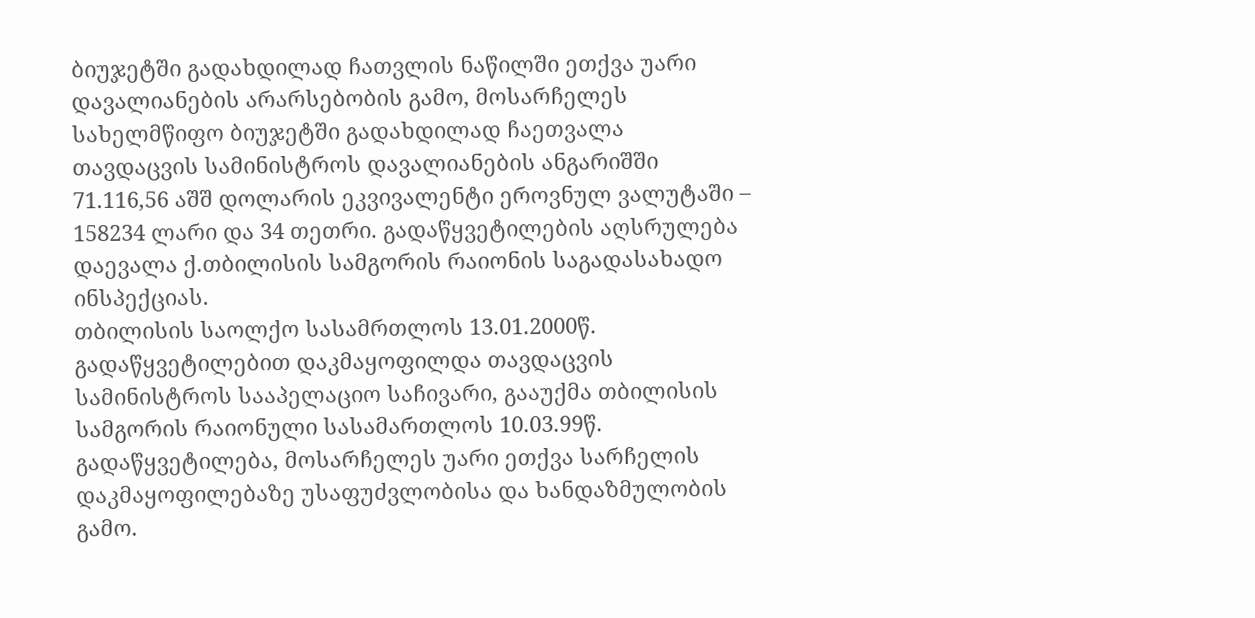ბიუჯეტში გადახდილად ჩათვლის ნაწილში ეთქვა უარი დავალიანების არარსებობის გამო, მოსარჩელეს სახელმწიფო ბიუჯეტში გადახდილად ჩაეთვალა თავდაცვის სამინისტროს დავალიანების ანგარიშში 71.116,56 აშშ დოლარის ეკვივალენტი ეროვნულ ვალუტაში – 158234 ლარი და 34 თეთრი. გადაწყვეტილების აღსრულება დაევალა ქ.თბილისის სამგორის რაიონის საგადასახადო ინსპექციას.
თბილისის საოლქო სასამრთლოს 13.01.2000წ. გადაწყვეტილებით დაკმაყოფილდა თავდაცვის სამინისტროს სააპელაციო საჩივარი, გააუქმა თბილისის სამგორის რაიონული სასამართლოს 10.03.99წ. გადაწყვეტილება, მოსარჩელეს უარი ეთქვა სარჩელის დაკმაყოფილებაზე უსაფუძვლობისა და ხანდაზმულობის გამო.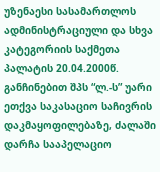უზენაესი სასამართლოს ადმინისტრაციული და სხვა კატეგორიის საქმეთა პალატის 20.04.2000წ. განჩინებით შპს “ლ.-ს” უარი ეთქვა საკასაციო საჩივრის დაკმაყოფილებაზე, ძალაში დარჩა სააპელაციო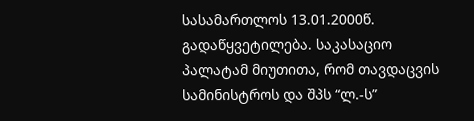სასამართლოს 13.01.2000წ. გადაწყვეტილება. საკასაციო პალატამ მიუთითა, რომ თავდაცვის სამინისტროს და შპს “ლ.-ს”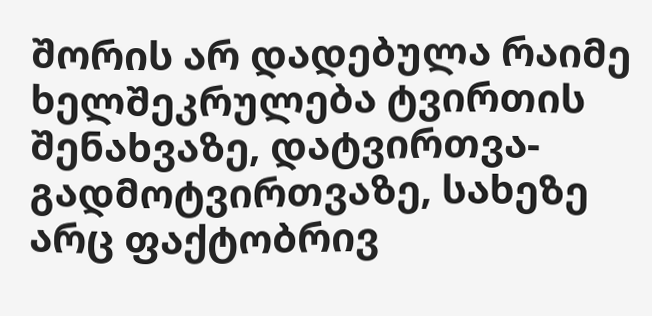შორის არ დადებულა რაიმე ხელშეკრულება ტვირთის შენახვაზე, დატვირთვა-გადმოტვირთვაზე, სახეზე არც ფაქტობრივ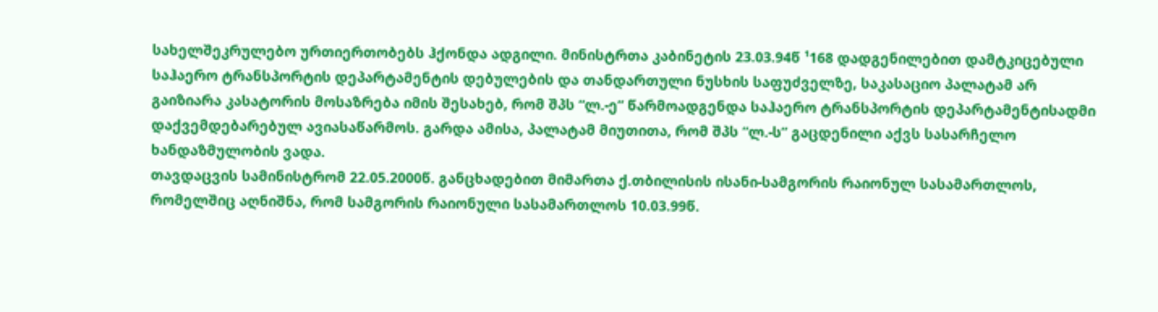სახელშეკრულებო ურთიერთობებს ჰქონდა ადგილი. მინისტრთა კაბინეტის 23.03.94წ ¹168 დადგენილებით დამტკიცებული საჰაერო ტრანსპორტის დეპარტამენტის დებულების და თანდართული ნუსხის საფუძველზე, საკასაციო პალატამ არ გაიზიარა კასატორის მოსაზრება იმის შესახებ, რომ შპს “ლ.-ე” წარმოადგენდა საჰაერო ტრანსპორტის დეპარტამენტისადმი დაქვემდებარებულ ავიასაწარმოს. გარდა ამისა, პალატამ მიუთითა, რომ შპს “ლ.-ს” გაცდენილი აქვს სასარჩელო ხანდაზმულობის ვადა.
თავდაცვის სამინისტრომ 22.05.2000წ. განცხადებით მიმართა ქ.თბილისის ისანი-სამგორის რაიონულ სასამართლოს, რომელშიც აღნიშნა, რომ სამგორის რაიონული სასამართლოს 10.03.99წ.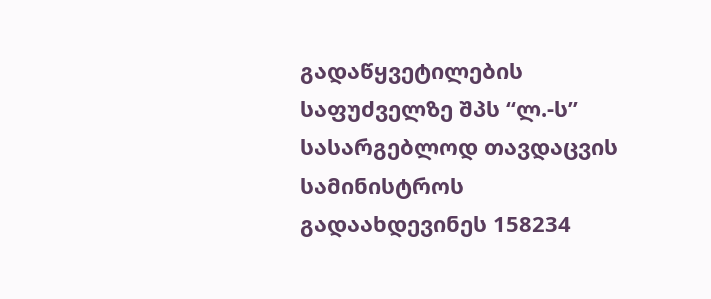გადაწყვეტილების საფუძველზე შპს “ლ.-ს” სასარგებლოდ თავდაცვის სამინისტროს გადაახდევინეს 158234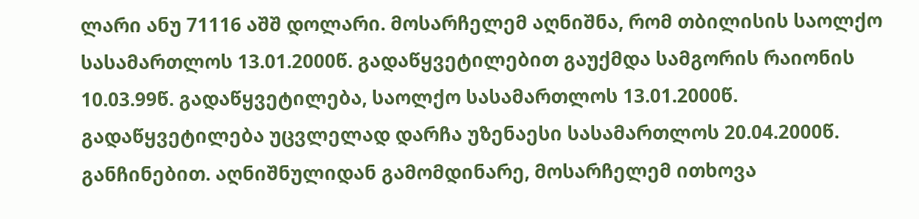ლარი ანუ 71116 აშშ დოლარი. მოსარჩელემ აღნიშნა, რომ თბილისის საოლქო სასამართლოს 13.01.2000წ. გადაწყვეტილებით გაუქმდა სამგორის რაიონის 10.03.99წ. გადაწყვეტილება, საოლქო სასამართლოს 13.01.2000წ. გადაწყვეტილება უცვლელად დარჩა უზენაესი სასამართლოს 20.04.2000წ. განჩინებით. აღნიშნულიდან გამომდინარე, მოსარჩელემ ითხოვა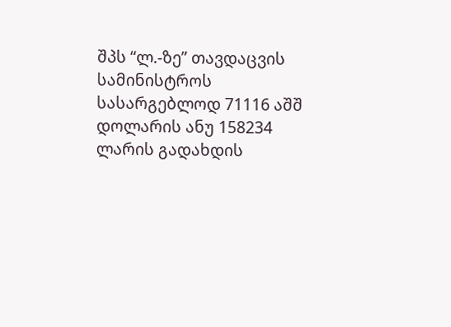შპს “ლ.-ზე” თავდაცვის სამინისტროს სასარგებლოდ 71116 აშშ დოლარის ანუ 158234 ლარის გადახდის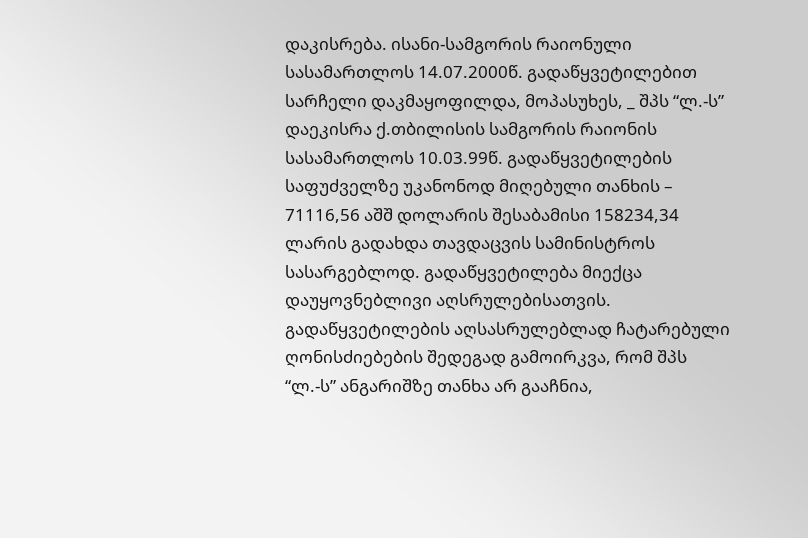დაკისრება. ისანი-სამგორის რაიონული სასამართლოს 14.07.2000წ. გადაწყვეტილებით სარჩელი დაკმაყოფილდა, მოპასუხეს, _ შპს “ლ.-ს” დაეკისრა ქ.თბილისის სამგორის რაიონის სასამართლოს 10.03.99წ. გადაწყვეტილების საფუძველზე უკანონოდ მიღებული თანხის – 71116,56 აშშ დოლარის შესაბამისი 158234,34 ლარის გადახდა თავდაცვის სამინისტროს სასარგებლოდ. გადაწყვეტილება მიექცა დაუყოვნებლივი აღსრულებისათვის.
გადაწყვეტილების აღსასრულებლად ჩატარებული ღონისძიებების შედეგად გამოირკვა, რომ შპს “ლ.-ს” ანგარიშზე თანხა არ გააჩნია,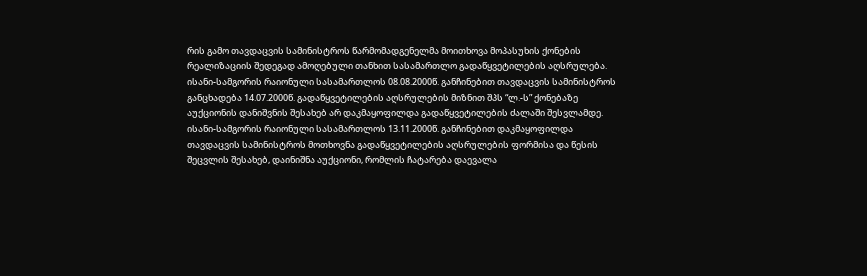რის გამო თავდაცვის სამინისტროს წარმომადგენელმა მოითხოვა მოპასუხის ქონების რეალიზაციის შედეგად ამოღებული თანხით სასამართლო გადაწყვეტილების აღსრულება. ისანი-სამგორის რაიონული სასამართლოს 08.08.2000წ. განჩინებით თავდაცვის სამინისტროს განცხადება 14.07.2000წ. გადაწყვეტილების აღსრულების მიზნით შპს “ლ.-ს” ქონებაზე აუქციონის დანიშვნის შესახებ არ დაკმაყოფილდა გადაწყვეტილების ძალაში შესვლამდე. ისანი-სამგორის რაიონული სასამართლოს 13.11.2000წ. განჩინებით დაკმაყოფილდა თავდაცვის სამინისტროს მოთხოვნა გადაწყვეტილების აღსრულების ფორმისა და წესის შეცვლის შესახებ, დაინიშნა აუქციონი, რომლის ჩატარება დაევალა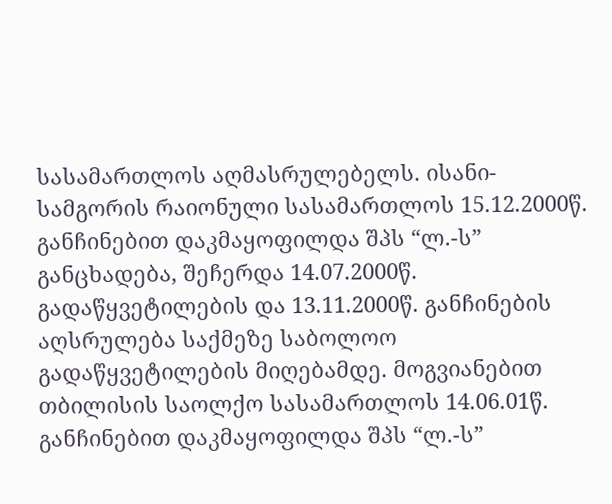სასამართლოს აღმასრულებელს. ისანი-სამგორის რაიონული სასამართლოს 15.12.2000წ. განჩინებით დაკმაყოფილდა შპს “ლ.-ს” განცხადება, შეჩერდა 14.07.2000წ. გადაწყვეტილების და 13.11.2000წ. განჩინების აღსრულება საქმეზე საბოლოო გადაწყვეტილების მიღებამდე. მოგვიანებით თბილისის საოლქო სასამართლოს 14.06.01წ. განჩინებით დაკმაყოფილდა შპს “ლ.-ს”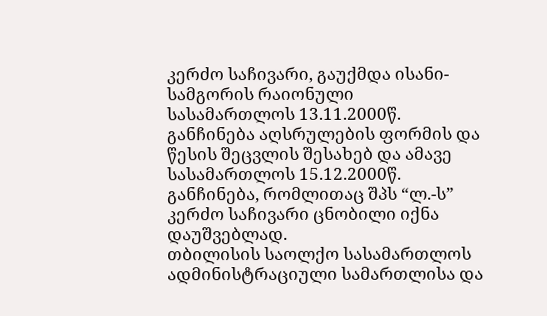კერძო საჩივარი, გაუქმდა ისანი-სამგორის რაიონული სასამართლოს 13.11.2000წ. განჩინება აღსრულების ფორმის და წესის შეცვლის შესახებ და ამავე სასამართლოს 15.12.2000წ. განჩინება, რომლითაც შპს “ლ.-ს” კერძო საჩივარი ცნობილი იქნა დაუშვებლად.
თბილისის საოლქო სასამართლოს ადმინისტრაციული სამართლისა და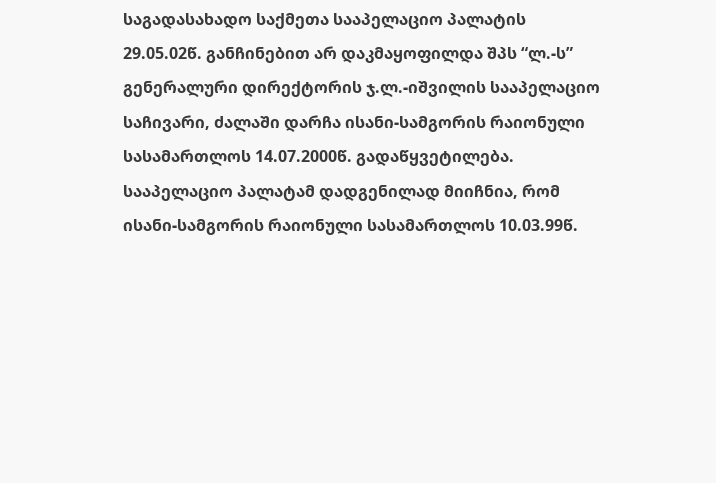საგადასახადო საქმეთა სააპელაციო პალატის 29.05.02წ. განჩინებით არ დაკმაყოფილდა შპს “ლ.-ს” გენერალური დირექტორის ჯ.ლ.-იშვილის სააპელაციო საჩივარი, ძალაში დარჩა ისანი-სამგორის რაიონული სასამართლოს 14.07.2000წ. გადაწყვეტილება. სააპელაციო პალატამ დადგენილად მიიჩნია, რომ ისანი-სამგორის რაიონული სასამართლოს 10.03.99წ.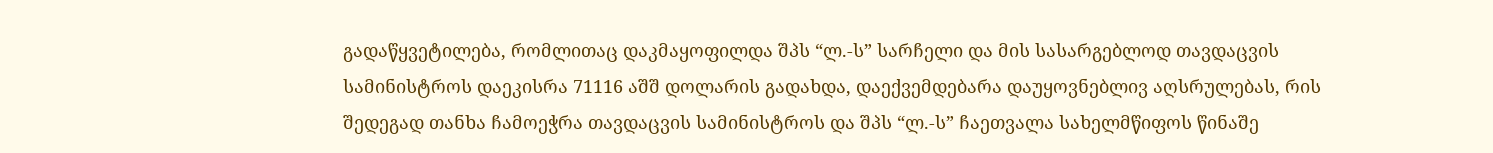გადაწყვეტილება, რომლითაც დაკმაყოფილდა შპს “ლ.-ს” სარჩელი და მის სასარგებლოდ თავდაცვის სამინისტროს დაეკისრა 71116 აშშ დოლარის გადახდა, დაექვემდებარა დაუყოვნებლივ აღსრულებას, რის შედეგად თანხა ჩამოეჭრა თავდაცვის სამინისტროს და შპს “ლ.-ს” ჩაეთვალა სახელმწიფოს წინაშე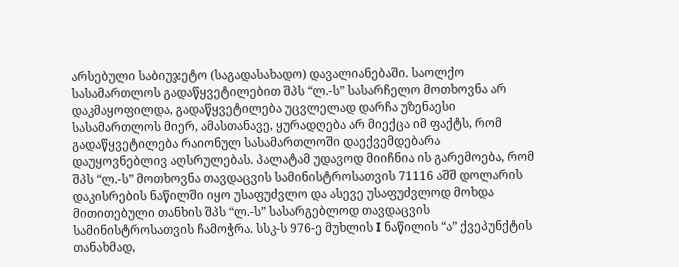არსებული საბიუჯეტო (საგადასახადო) დავალიანებაში. საოლქო სასამართლოს გადაწყვეტილებით შპს “ლ.-ს” სასარჩელო მოთხოვნა არ დაკმაყოფილდა, გადაწყვეტილება უცვლელად დარჩა უზენაესი სასამართლოს მიერ, ამასთანავე, ყურადღება არ მიექცა იმ ფაქტს, რომ გადაწყვეტილება რაიონულ სასამართლოში დაექვემდებარა დაუყოვნებლივ აღსრულებას. პალატამ უდავოდ მიიჩნია ის გარემოება, რომ შპს “ლ.-ს” მოთხოვნა თავდაცვის სამინისტროსათვის 71116 აშშ დოლარის დაკისრების ნაწილში იყო უსაფუძვლო და ასევე უსაფუძვლოდ მოხდა მითითებული თანხის შპს “ლ.-ს” სასარგებლოდ თავდაცვის სამინისტროსათვის ჩამოჭრა. სსკ-ს 976-ე მუხლის I ნაწილის “ა” ქვეპუნქტის თანახმად,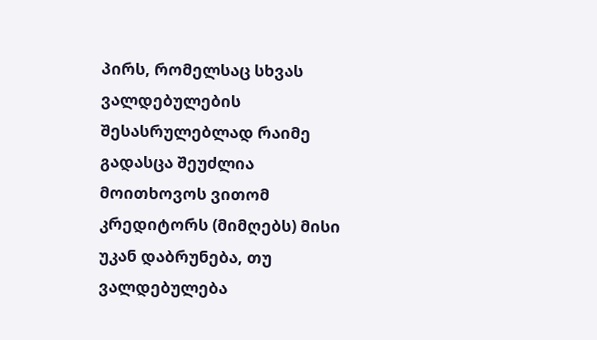პირს, რომელსაც სხვას ვალდებულების შესასრულებლად რაიმე გადასცა შეუძლია მოითხოვოს ვითომ კრედიტორს (მიმღებს) მისი უკან დაბრუნება, თუ ვალდებულება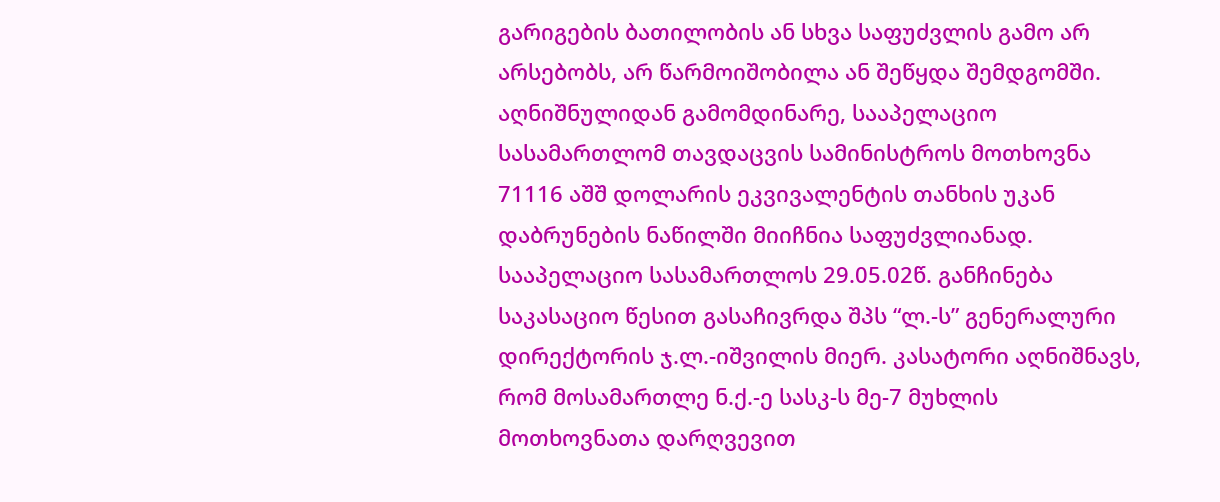გარიგების ბათილობის ან სხვა საფუძვლის გამო არ არსებობს, არ წარმოიშობილა ან შეწყდა შემდგომში. აღნიშნულიდან გამომდინარე, სააპელაციო სასამართლომ თავდაცვის სამინისტროს მოთხოვნა 71116 აშშ დოლარის ეკვივალენტის თანხის უკან დაბრუნების ნაწილში მიიჩნია საფუძვლიანად.
სააპელაციო სასამართლოს 29.05.02წ. განჩინება საკასაციო წესით გასაჩივრდა შპს “ლ.-ს” გენერალური დირექტორის ჯ.ლ.-იშვილის მიერ. კასატორი აღნიშნავს, რომ მოსამართლე ნ.ქ.-ე სასკ-ს მე-7 მუხლის მოთხოვნათა დარღვევით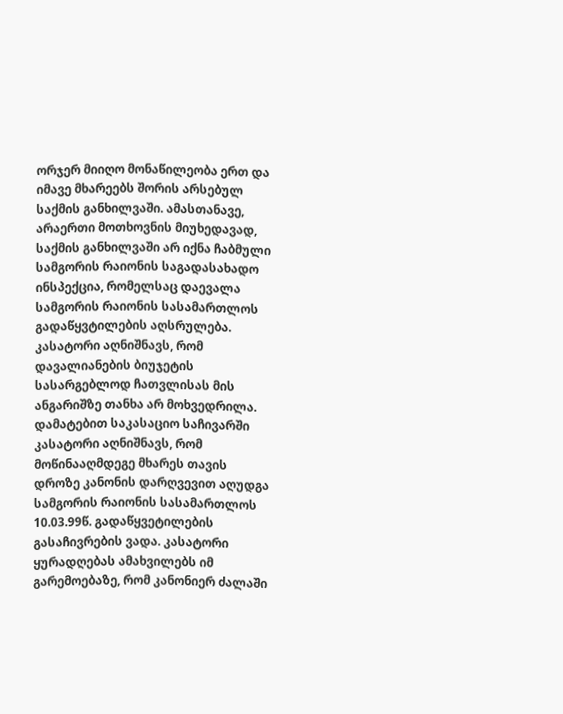ორჯერ მიიღო მონაწილეობა ერთ და იმავე მხარეებს შორის არსებულ საქმის განხილვაში. ამასთანავე, არაერთი მოთხოვნის მიუხედავად, საქმის განხილვაში არ იქნა ჩაბმული სამგორის რაიონის საგადასახადო ინსპექცია, რომელსაც დაევალა სამგორის რაიონის სასამართლოს გადაწყვტილების აღსრულება. კასატორი აღნიშნავს, რომ დავალიანების ბიუჯეტის სასარგებლოდ ჩათვლისას მის ანგარიშზე თანხა არ მოხვედრილა. დამატებით საკასაციო საჩივარში კასატორი აღნიშნავს, რომ მოწინააღმდეგე მხარეს თავის დროზე კანონის დარღვევით აღუდგა სამგორის რაიონის სასამართლოს 10.03.99წ. გადაწყვეტილების გასაჩივრების ვადა. კასატორი ყურადღებას ამახვილებს იმ გარემოებაზე, რომ კანონიერ ძალაში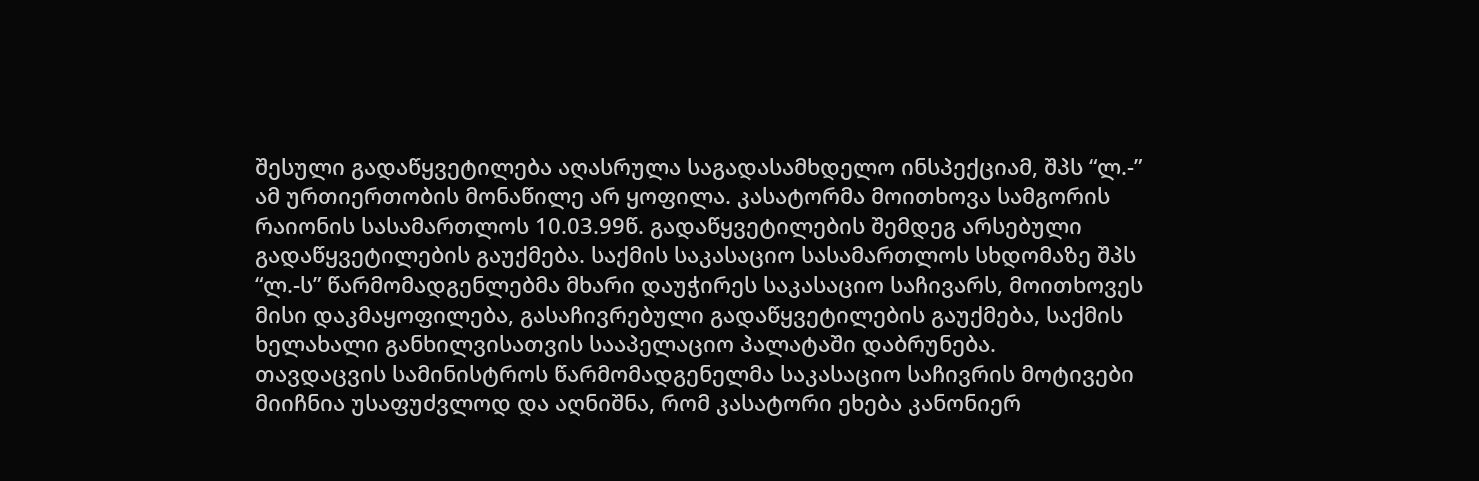შესული გადაწყვეტილება აღასრულა საგადასამხდელო ინსპექციამ, შპს “ლ.-” ამ ურთიერთობის მონაწილე არ ყოფილა. კასატორმა მოითხოვა სამგორის რაიონის სასამართლოს 10.03.99წ. გადაწყვეტილების შემდეგ არსებული გადაწყვეტილების გაუქმება. საქმის საკასაციო სასამართლოს სხდომაზე შპს “ლ.-ს” წარმომადგენლებმა მხარი დაუჭირეს საკასაციო საჩივარს, მოითხოვეს მისი დაკმაყოფილება, გასაჩივრებული გადაწყვეტილების გაუქმება, საქმის ხელახალი განხილვისათვის სააპელაციო პალატაში დაბრუნება.
თავდაცვის სამინისტროს წარმომადგენელმა საკასაციო საჩივრის მოტივები მიიჩნია უსაფუძვლოდ და აღნიშნა, რომ კასატორი ეხება კანონიერ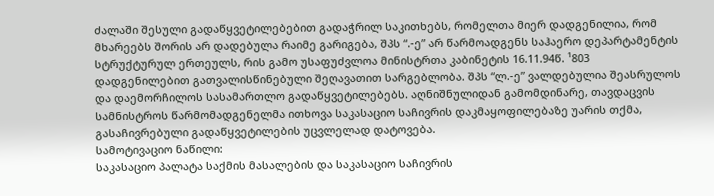ძალაში შესული გადაწყვეტილებებით გადაჭრილ საკითხებს, რომელთა მიერ დადგენილია, რომ მხარეებს შორის არ დადებულა რაიმე გარიგება, შპს “.-ე” არ წარმოადგენს საჰაერო დეპარტამენტის სტრუქტურულ ერთეულს, რის გამო უსაფუძვლოა მინისტრთა კაბინეტის 16.11.94წ. ¹803 დადგენილებით გათვალისწინებული შეღავათით სარგებლობა. შპს “ლ.-ე” ვალდებულია შეასრულოს და დაემორჩილოს სასამართლო გადაწყვეტილებებს. აღნიშნულიდან გამომდინარე, თავდაცვის სამნისტროს წარმომადგენელმა ითხოვა საკასაციო საჩივრის დაკმაყოფილებაზე უარის თქმა, გასაჩივრებული გადაწყვეტილების უცვლელად დატოვება.
სამოტივაციო ნაწილი:
საკასაციო პალატა საქმის მასალების და საკასაციო საჩივრის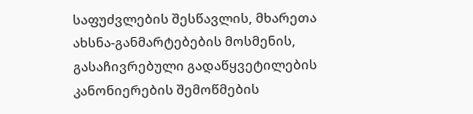საფუძვლების შესწავლის, მხარეთა ახსნა-განმარტებების მოსმენის, გასაჩივრებული გადაწყვეტილების კანონიერების შემოწმების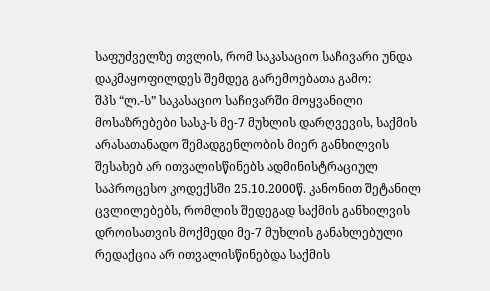საფუძველზე თვლის, რომ საკასაციო საჩივარი უნდა დაკმაყოფილდეს შემდეგ გარემოებათა გამო:
შპს “ლ.-ს” საკასაციო საჩივარში მოყვანილი მოსაზრებები სასკ-ს მე-7 მუხლის დარღვევის, საქმის არასათანადო შემადგენლობის მიერ განხილვის შესახებ არ ითვალისწინებს ადმინისტრაციულ საპროცესო კოდექსში 25.10.2000წ. კანონით შეტანილ ცვლილებებს, რომლის შედეგად საქმის განხილვის დროისათვის მოქმედი მე-7 მუხლის განახლებული რედაქცია არ ითვალისწინებდა საქმის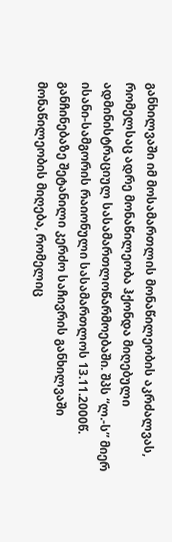განხილვაში იმ მოსამართლის მონაწილეობის აკრძალვას, რომელსაც ადრე მონაწილეობა ჰქონდა მიღებული ადმინისტრაციულ სასამართლოწარმოებაში. შპს “ლ.-ს” მიერ ისანი-სამგორის რაიონული სასამართლოს 13.11.2000წ. განჩინებაზე შეტანილი კერძო საჩივრის განხილვაში მონაწილეობის მიღება, რომელიც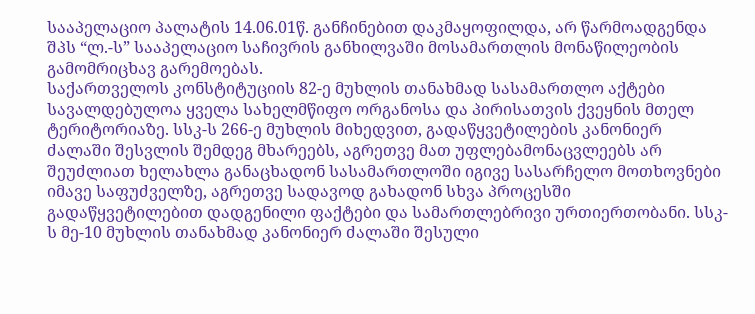სააპელაციო პალატის 14.06.01წ. განჩინებით დაკმაყოფილდა, არ წარმოადგენდა შპს “ლ.-ს” სააპელაციო საჩივრის განხილვაში მოსამართლის მონაწილეობის გამომრიცხავ გარემოებას.
საქართველოს კონსტიტუციის 82-ე მუხლის თანახმად სასამართლო აქტები სავალდებულოა ყველა სახელმწიფო ორგანოსა და პირისათვის ქვეყნის მთელ ტერიტორიაზე. სსკ-ს 266-ე მუხლის მიხედვით, გადაწყვეტილების კანონიერ ძალაში შესვლის შემდეგ მხარეებს, აგრეთვე მათ უფლებამონაცვლეებს არ შეუძლიათ ხელახლა განაცხადონ სასამართლოში იგივე სასარჩელო მოთხოვნები იმავე საფუძველზე, აგრეთვე სადავოდ გახადონ სხვა პროცესში გადაწყვეტილებით დადგენილი ფაქტები და სამართლებრივი ურთიერთობანი. სსკ-ს მე-10 მუხლის თანახმად კანონიერ ძალაში შესული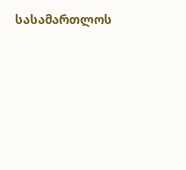სასამართლოს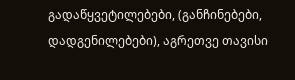გადაწყვეტილებები, (განჩინებები, დადგენილებები), აგრეთვე თავისი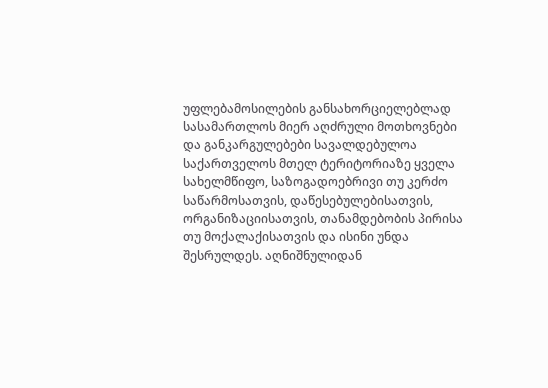უფლებამოსილების განსახორციელებლად სასამართლოს მიერ აღძრული მოთხოვნები და განკარგულებები სავალდებულოა საქართველოს მთელ ტერიტორიაზე ყველა სახელმწიფო, საზოგადოებრივი თუ კერძო საწარმოსათვის, დაწესებულებისათვის, ორგანიზაციისათვის, თანამდებობის პირისა თუ მოქალაქისათვის და ისინი უნდა შესრულდეს. აღნიშნულიდან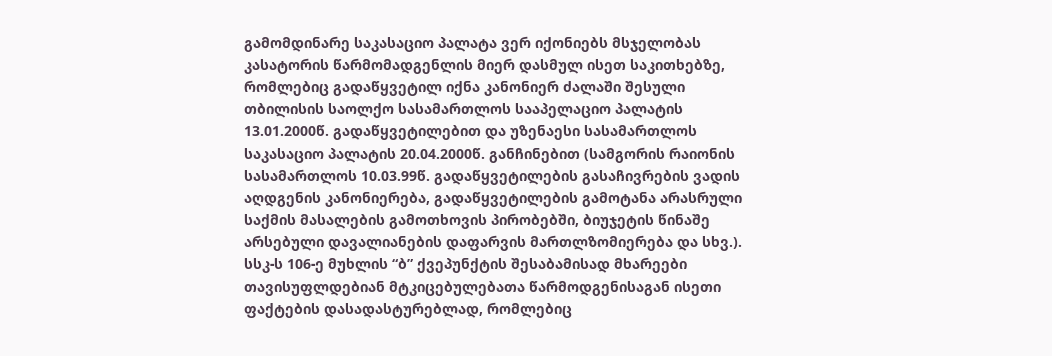გამომდინარე საკასაციო პალატა ვერ იქონიებს მსჯელობას კასატორის წარმომადგენლის მიერ დასმულ ისეთ საკითხებზე, რომლებიც გადაწყვეტილ იქნა კანონიერ ძალაში შესული თბილისის საოლქო სასამართლოს სააპელაციო პალატის 13.01.2000წ. გადაწყვეტილებით და უზენაესი სასამართლოს საკასაციო პალატის 20.04.2000წ. განჩინებით (სამგორის რაიონის სასამართლოს 10.03.99წ. გადაწყვეტილების გასაჩივრების ვადის აღდგენის კანონიერება, გადაწყვეტილების გამოტანა არასრული საქმის მასალების გამოთხოვის პირობებში, ბიუჯეტის წინაშე არსებული დავალიანების დაფარვის მართლზომიერება და სხვ.). სსკ-ს 106-ე მუხლის “ბ” ქვეპუნქტის შესაბამისად მხარეები თავისუფლდებიან მტკიცებულებათა წარმოდგენისაგან ისეთი ფაქტების დასადასტურებლად, რომლებიც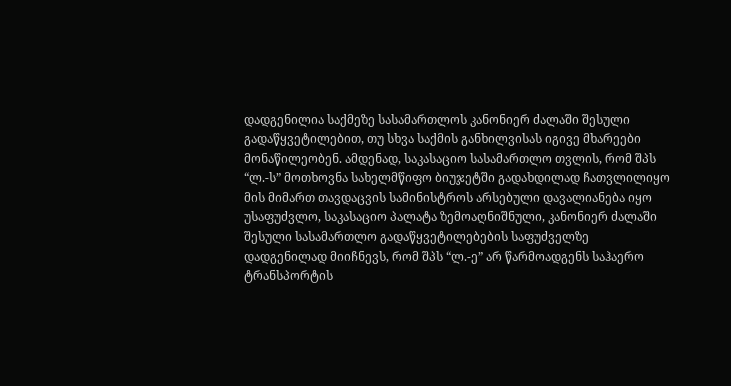დადგენილია საქმეზე სასამართლოს კანონიერ ძალაში შესული გადაწყვეტილებით, თუ სხვა საქმის განხილვისას იგივე მხარეები მონაწილეობენ. ამდენად, საკასაციო სასამართლო თვლის, რომ შპს “ლ.-ს” მოთხოვნა სახელმწიფო ბიუჯეტში გადახდილად ჩათვლილიყო მის მიმართ თავდაცვის სამინისტროს არსებული დავალიანება იყო უსაფუძვლო, საკასაციო პალატა ზემოაღნიშნული, კანონიერ ძალაში შესული სასამართლო გადაწყვეტილებების საფუძველზე დადგენილად მიიჩნევს, რომ შპს “ლ.-ე” არ წარმოადგენს საჰაერო ტრანსპორტის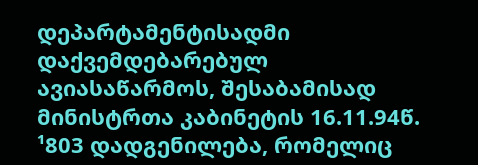დეპარტამენტისადმი დაქვემდებარებულ ავიასაწარმოს, შესაბამისად მინისტრთა კაბინეტის 16.11.94წ. ¹803 დადგენილება, რომელიც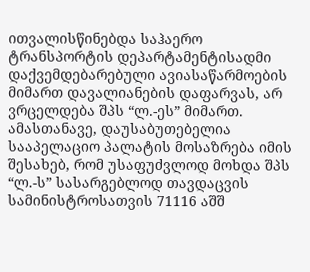ითვალისწინებდა საჰაერო ტრანსპორტის დეპარტამენტისადმი დაქვემდებარებული ავიასაწარმოების მიმართ დავალიანების დაფარვას, არ ვრცელდება შპს “ლ.-ეს” მიმართ. ამასთანავე, დაუსაბუთებელია სააპელაციო პალატის მოსაზრება იმის შესახებ, რომ უსაფუძვლოდ მოხდა შპს “ლ.-ს” სასარგებლოდ თავდაცვის სამინისტროსათვის 71116 აშშ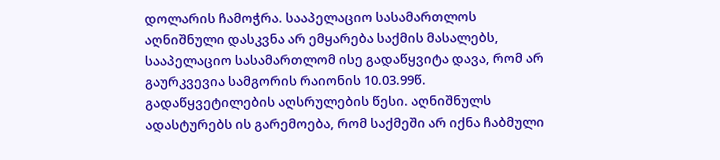დოლარის ჩამოჭრა. სააპელაციო სასამართლოს აღნიშნული დასკვნა არ ემყარება საქმის მასალებს, სააპელაციო სასამართლომ ისე გადაწყვიტა დავა, რომ არ გაურკვევია სამგორის რაიონის 10.03.99წ. გადაწყვეტილების აღსრულების წესი. აღნიშნულს ადასტურებს ის გარემოება, რომ საქმეში არ იქნა ჩაბმული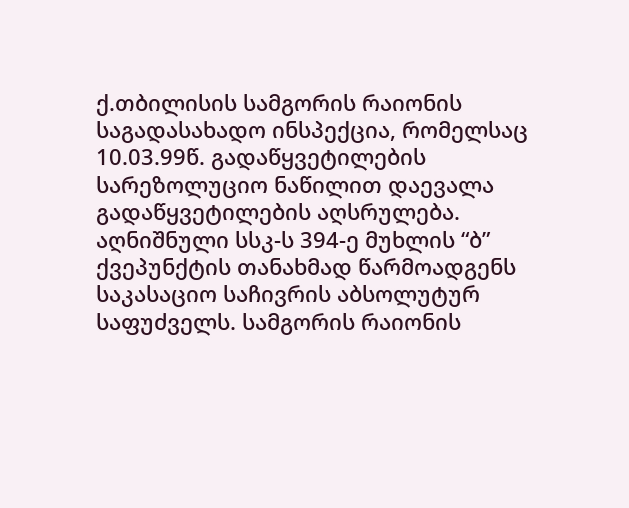ქ.თბილისის სამგორის რაიონის საგადასახადო ინსპექცია, რომელსაც 10.03.99წ. გადაწყვეტილების სარეზოლუციო ნაწილით დაევალა გადაწყვეტილების აღსრულება. აღნიშნული სსკ-ს 394-ე მუხლის “ბ” ქვეპუნქტის თანახმად წარმოადგენს საკასაციო საჩივრის აბსოლუტურ საფუძველს. სამგორის რაიონის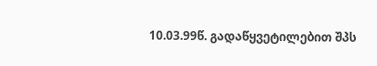10.03.99წ. გადაწყვეტილებით შპს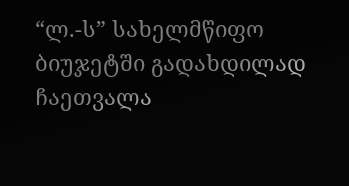“ლ.-ს” სახელმწიფო ბიუჯეტში გადახდილად ჩაეთვალა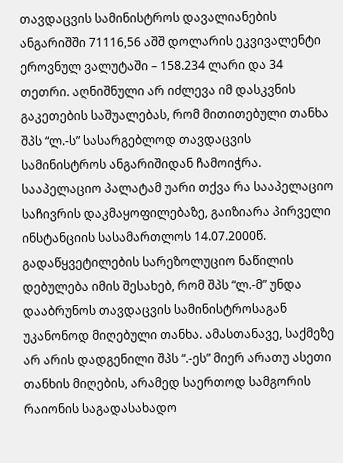თავდაცვის სამინისტროს დავალიანების ანგარიშში 71116,56 აშშ დოლარის ეკვივალენტი ეროვნულ ვალუტაში – 158.234 ლარი და 34 თეთრი. აღნიშნული არ იძლევა იმ დასკვნის გაკეთების საშუალებას, რომ მითითებული თანხა შპს “ლ.-ს” სასარგებლოდ თავდაცვის სამინისტროს ანგარიშიდან ჩამოიჭრა. სააპელაციო პალატამ უარი თქვა რა სააპელაციო საჩივრის დაკმაყოფილებაზე, გაიზიარა პირველი ინსტანციის სასამართლოს 14.07.2000წ. გადაწყვეტილების სარეზოლუციო ნაწილის დებულება იმის შესახებ, რომ შპს “ლ.-მ” უნდა დააბრუნოს თავდაცვის სამინისტროსაგან უკანონოდ მიღებული თანხა. ამასთანავე, საქმეზე არ არის დადგენილი შპს “.-ეს” მიერ არათუ ასეთი თანხის მიღების, არამედ საერთოდ სამგორის რაიონის საგადასახადო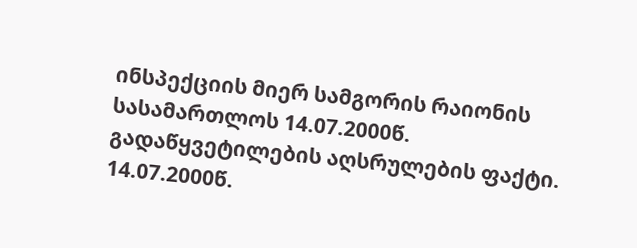ინსპექციის მიერ სამგორის რაიონის სასამართლოს 14.07.2000წ. გადაწყვეტილების აღსრულების ფაქტი. 14.07.2000წ.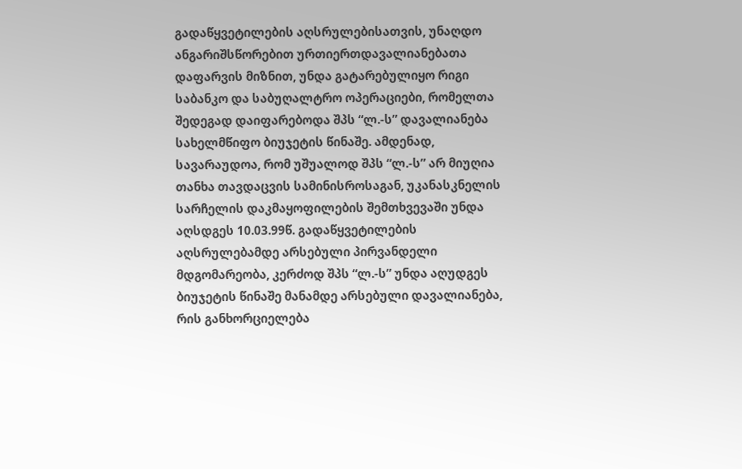გადაწყვეტილების აღსრულებისათვის, უნაღდო ანგარიშსწორებით ურთიერთდავალიანებათა დაფარვის მიზნით, უნდა გატარებულიყო რიგი საბანკო და საბუღალტრო ოპერაციები, რომელთა შედეგად დაიფარებოდა შპს “ლ.-ს” დავალიანება სახელმწიფო ბიუჯეტის წინაშე. ამდენად, სავარაუდოა, რომ უშუალოდ შპს “ლ.-ს” არ მიუღია თანხა თავდაცვის სამინისროსაგან, უკანასკნელის სარჩელის დაკმაყოფილების შემთხვევაში უნდა აღსდგეს 10.03.99წ. გადაწყვეტილების აღსრულებამდე არსებული პირვანდელი მდგომარეობა, კერძოდ შპს “ლ.-ს” უნდა აღუდგეს ბიუჯეტის წინაშე მანამდე არსებული დავალიანება, რის განხორციელება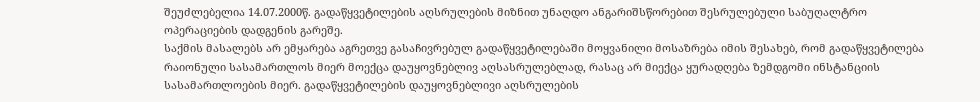შეუძლებელია 14.07.2000წ. გადაწყვეტილების აღსრულების მიზნით უნაღდო ანგარიშსწორებით შესრულებული საბუღალტრო ოპერაციების დადგენის გარეშე.
საქმის მასალებს არ ემყარება აგრეთვე გასაჩივრებულ გადაწყვეტილებაში მოყვანილი მოსაზრება იმის შესახებ, რომ გადაწყვეტილება რაიონული სასამართლოს მიერ მოექცა დაუყოვნებლივ აღსასრულებლად, რასაც არ მიექცა ყურადღება ზემდგომი ინსტანციის სასამართლოების მიერ. გადაწყვეტილების დაუყოვნებლივი აღსრულების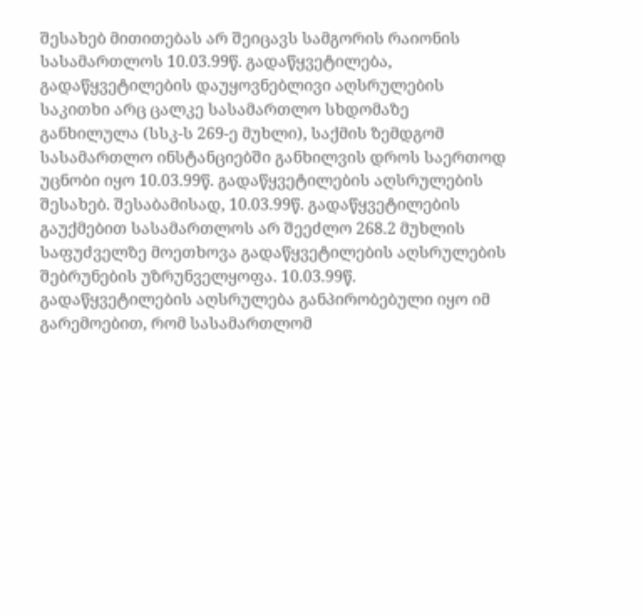შესახებ მითითებას არ შეიცავს სამგორის რაიონის სასამართლოს 10.03.99წ. გადაწყვეტილება, გადაწყვეტილების დაუყოვნებლივი აღსრულების საკითხი არც ცალკე სასამართლო სხდომაზე განხილულა (სსკ-ს 269-ე მუხლი), საქმის ზემდგომ სასამართლო ინსტანციებში განხილვის დროს საერთოდ უცნობი იყო 10.03.99წ. გადაწყვეტილების აღსრულების შესახებ. შესაბამისად, 10.03.99წ. გადაწყვეტილების გაუქმებით სასამართლოს არ შეეძლო 268.2 მუხლის საფუძველზე მოეთხოვა გადაწყვეტილების აღსრულების შებრუნების უზრუნველყოფა. 10.03.99წ. გადაწყვეტილების აღსრულება განპირობებული იყო იმ გარემოებით, რომ სასამართლომ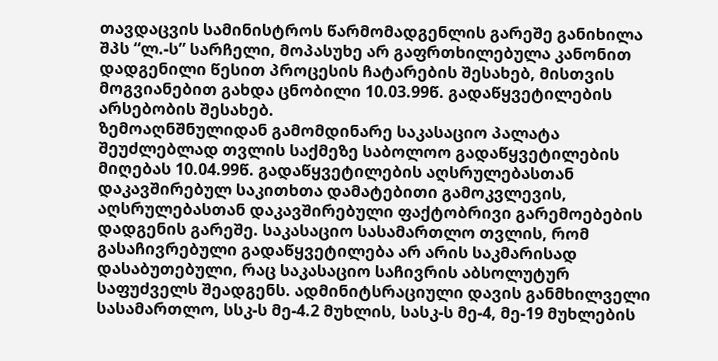თავდაცვის სამინისტროს წარმომადგენლის გარეშე განიხილა შპს “ლ.-ს” სარჩელი, მოპასუხე არ გაფრთხილებულა კანონით დადგენილი წესით პროცესის ჩატარების შესახებ, მისთვის მოგვიანებით გახდა ცნობილი 10.03.99წ. გადაწყვეტილების არსებობის შესახებ.
ზემოაღნშნულიდან გამომდინარე საკასაციო პალატა შეუძლებლად თვლის საქმეზე საბოლოო გადაწყვეტილების მიღებას 10.04.99წ. გადაწყვეტილების აღსრულებასთან დაკავშირებულ საკითხთა დამატებითი გამოკვლევის, აღსრულებასთან დაკავშირებული ფაქტობრივი გარემოებების დადგენის გარეშე. საკასაციო სასამართლო თვლის, რომ გასაჩივრებული გადაწყვეტილება არ არის საკმარისად დასაბუთებული, რაც საკასაციო საჩივრის აბსოლუტურ საფუძველს შეადგენს. ადმინიტსრაციული დავის განმხილველი სასამართლო, სსკ-ს მე-4.2 მუხლის, სასკ-ს მე-4, მე-19 მუხლების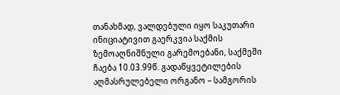თანახმად, ვალდებული იყო საკუთარი ინიციატივით გაერკვია საქმის ზემოაღნიშნული გარემოებანი, საქმეში ჩაება 10.03.99წ. გადაწყვეტილების აღმასრულებელი ორგანო – სამგორის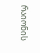რაიონის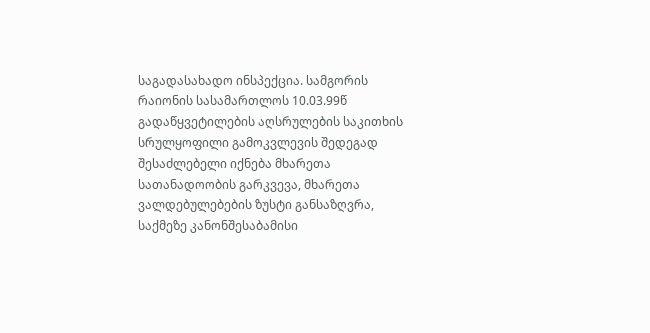საგადასახადო ინსპექცია. სამგორის რაიონის სასამართლოს 10.03.99წ გადაწყვეტილების აღსრულების საკითხის სრულყოფილი გამოკვლევის შედეგად შესაძლებელი იქნება მხარეთა სათანადოობის გარკვევა, მხარეთა ვალდებულებების ზუსტი განსაზღვრა, საქმეზე კანონშესაბამისი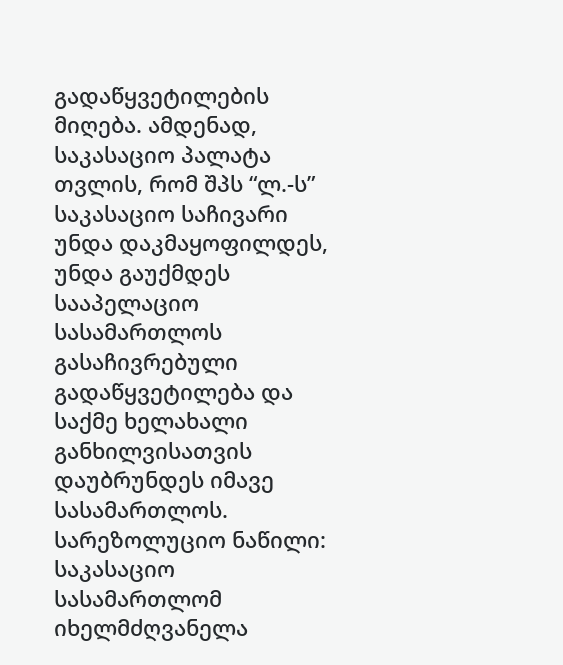გადაწყვეტილების მიღება. ამდენად, საკასაციო პალატა თვლის, რომ შპს “ლ.-ს” საკასაციო საჩივარი უნდა დაკმაყოფილდეს, უნდა გაუქმდეს სააპელაციო სასამართლოს გასაჩივრებული გადაწყვეტილება და საქმე ხელახალი განხილვისათვის დაუბრუნდეს იმავე სასამართლოს.
სარეზოლუციო ნაწილი:
საკასაციო სასამართლომ იხელმძღვანელა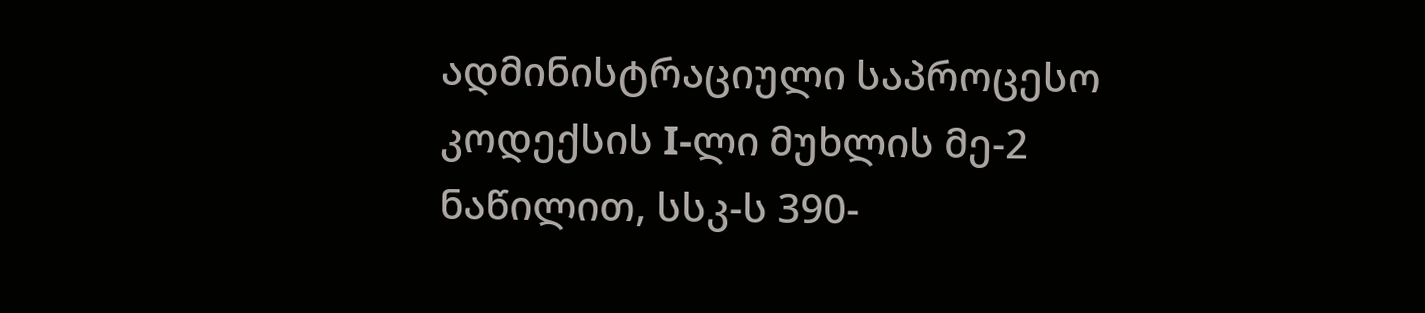ადმინისტრაციული საპროცესო კოდექსის I-ლი მუხლის მე-2 ნაწილით, სსკ-ს 390-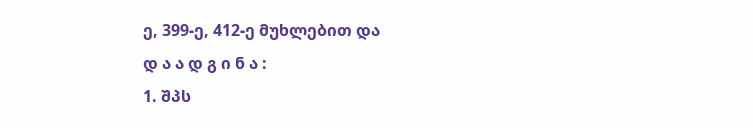ე, 399-ე, 412-ე მუხლებით და
დ ა ა დ გ ი ნ ა :
1. შპს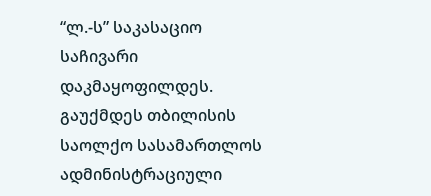“ლ.-ს” საკასაციო საჩივარი დაკმაყოფილდეს. გაუქმდეს თბილისის საოლქო სასამართლოს ადმინისტრაციული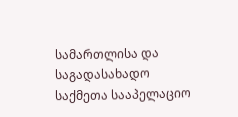სამართლისა და საგადასახადო საქმეთა სააპელაციო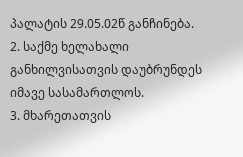პალატის 29.05.02წ განჩინება.
2. საქმე ხელახალი განხილვისათვის დაუბრუნდეს იმავე სასამართლოს.
3. მხარეთათვის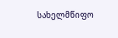სახელმწიფო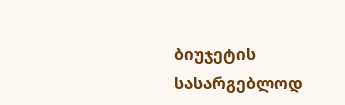ბიუჯეტის სასარგებლოდ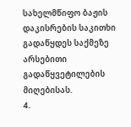სახელმწიფო ბაჟის დაკისრების საკითხი გადაწყდეს საქმეზე არსებითი გადაწყვეტილების მიღებისას.
4.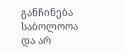განჩინება საბოლოოა და არ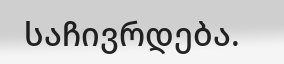საჩივრდება.